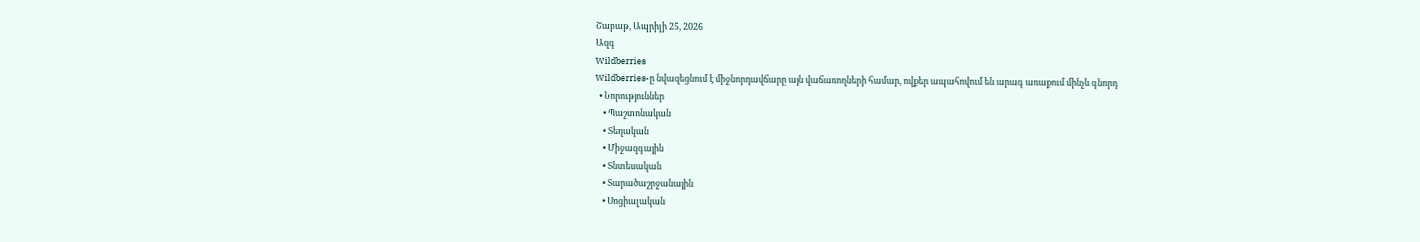Շաբաթ, Ապրիլի 25, 2026
Ազգ
Wildberries
Wildberries-ը նվազեցնում է միջնորդավճարը այն վաճառողների համար, ովքեր ապահովում են արագ առաքում մինչև գնորդ
  • Նորություններ
    • Պաշտոնական
    • Տեղական
    • Միջազգային
    • Տնտեսական
    • Տարածաշրջանային
    • Սոցիալական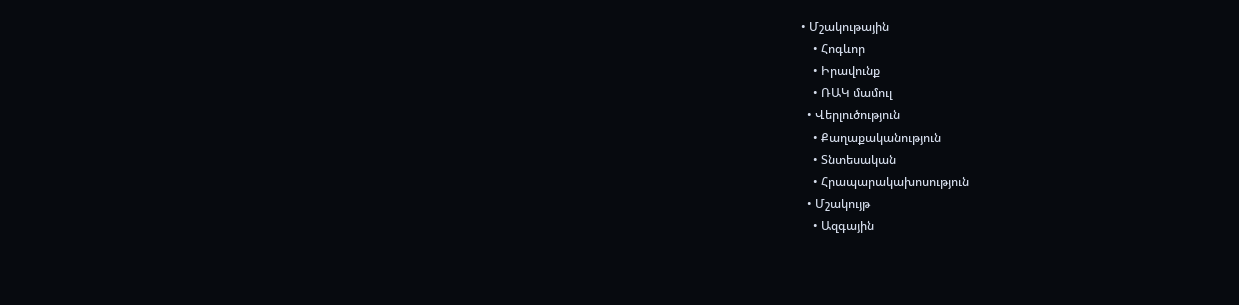• Մշակութային
    • Հոգևոր
    • Իրավունք
    • ՌԱԿ մամուլ
  • Վերլուծություն
    • Քաղաքականություն
    • Տնտեսական
    • Հրապարակախոսություն
  • Մշակույթ
    • Ազգային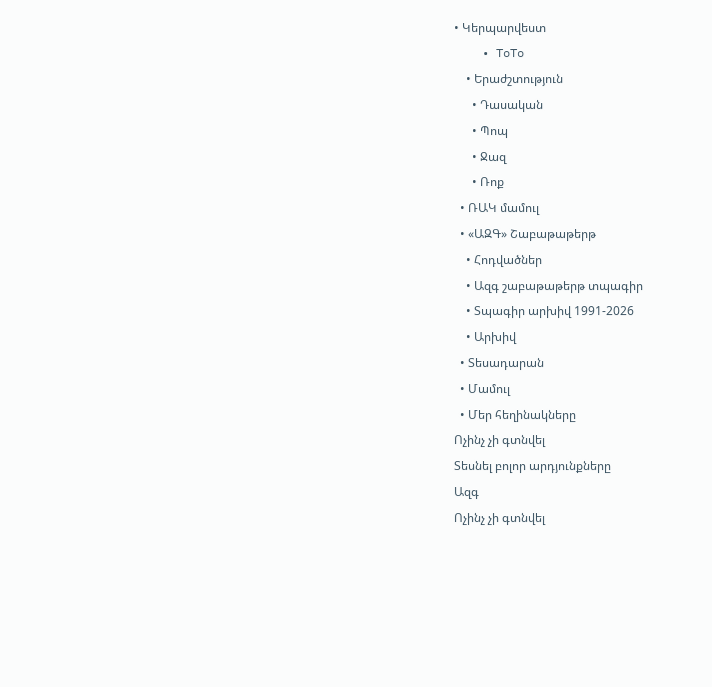• Կերպարվեստ
    • ToTo
    • Երաժշտություն
      • Դասական
      • Պոպ
      • Ջազ
      • Ռոք
  • ՌԱԿ մամուլ
  • «ԱԶԳ» Շաբաթաթերթ
    • Հոդվածներ
    • Ազգ շաբաթաթերթ տպագիր
    • Տպագիր արխիվ 1991-2026
    • Արխիվ
  • Տեսադարան
  • Մամուլ
  • Մեր հեղինակները
Ոչինչ չի գտնվել
Տեսնել բոլոր արդյունքները
Ազգ
Ոչինչ չի գտնվել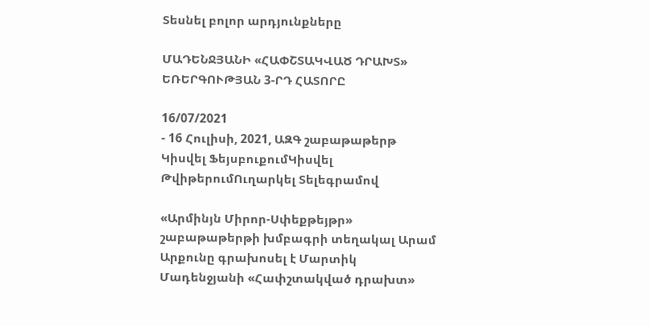Տեսնել բոլոր արդյունքները

ՄԱԴԵՆՋՅԱՆԻ «ՀԱՓՇՏԱԿՎԱԾ ԴՐԱԽՏ» ԵՌԵՐԳՈՒԹՅԱՆ 3-ՐԴ ՀԱՏՈՐԸ

16/07/2021
- 16 Հուլիսի, 2021, ԱԶԳ շաբաթաթերթ
Կիսվել ՖեյսբուքումԿիսվել ԹվիթերումՈւղարկել Տելեգրամով

«Արմինյն Միրոր-Սփեքթեյթր» շաբաթաթերթի խմբագրի տեղակալ Արամ Արքունը գրախոսել է Մարտիկ Մադենջյանի «Հափշտակված դրախտ»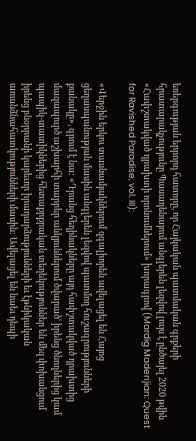եռերգության երրորդ հատորը, որ Հայկական պատմական գրքերի հրատարակչությունը Պասադենայում անգլերեն լեզվով լույս է ընծայել 2020 թվին «Հափշտակված դրախտի որոնումներում» խորագրով (Mardig Madenjian: Quest for Ravished Paradise, vol. III):

«Վերջին երկու տասնամյակներում զգալիորեն ավելացել են Հայոց ցեղասպանության մասին անգլերեն լեզվով պատմող հուշագրությունների քանակը», գրում է նա: «Դրանց հեղինակները այդ հափշտակված դրախտից մազապուրծ աշխարհի տարբեր անկյուններում ծվարածՙ իրենց ծնողներից կամ պապիկ-տատիկներից հետաքրքրական տեղեկություններ են մեզ փոխանցում իրենց բնօրրանի կարեւոր իրադարձությունների եւ էթնիկական առանձնահատկությունների մասին: Ավելացել են նաեւ դեպի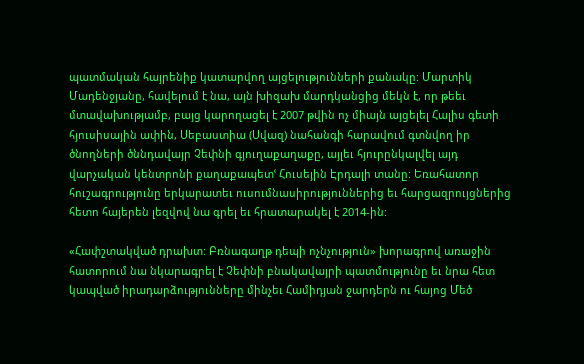պատմական հայրենիք կատարվող այցելությունների քանակը: Մարտիկ Մադենջյանը, հավելում է նա, այն խիզախ մարդկանցից մեկն է, որ թեեւ մտավախությամբ, բայց կարողացել է 2007 թվին ոչ միայն այցելել Հալիս գետի հյուսիսային ափին, Սեբաստիա (Սվազ) նահանգի հարավում գտնվող իր ծնողների ծննդավայր Չեփնի գյուղաքաղաքը, այլեւ հյուրընկալվել այդ վարչական կենտրոնի քաղաքապետՙ Հուսեյին Էրդալի տանը: Եռահատոր հուշագրությունը երկարատեւ ուսումնասիրություններից եւ հարցազրույցներից հետո հայերեն լեզվով նա գրել եւ հրատարակել է 2014-ին:

«Հափշտակված դրախտ: Բռնագաղթ դեպի ոչնչություն» խորագրով առաջին հատորում նա նկարագրել է Չեփնի բնակավայրի պատմությունը եւ նրա հետ կապված իրադարձությունները մինչեւ Համիդյան ջարդերն ու հայոց Մեծ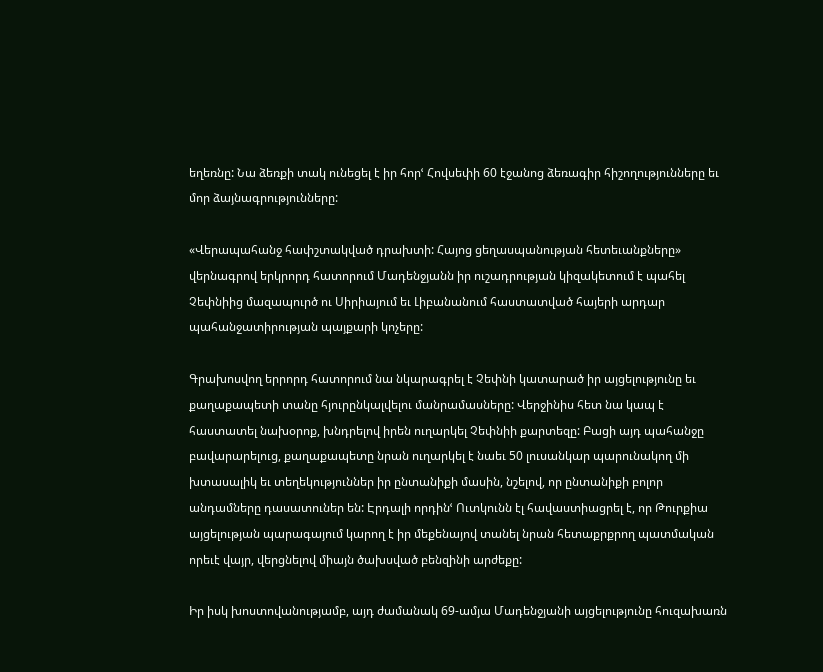եղեռնը: Նա ձեռքի տակ ունեցել է իր հորՙ Հովսեփի 60 էջանոց ձեռագիր հիշողությունները եւ մոր ձայնագրությունները:

«Վերապահանջ հափշտակված դրախտի: Հայոց ցեղասպանության հետեւանքները» վերնագրով երկրորդ հատորում Մադենջյանն իր ուշադրության կիզակետում է պահել Չեփնիից մազապուրծ ու Սիրիայում եւ Լիբանանում հաստատված հայերի արդար պահանջատիրության պայքարի կոչերը:

Գրախոսվող երրորդ հատորում նա նկարագրել է Չեփնի կատարած իր այցելությունը եւ քաղաքապետի տանը հյուրընկալվելու մանրամասները: Վերջինիս հետ նա կապ է հաստատել նախօրոք, խնդրելով իրեն ուղարկել Չեփնիի քարտեզը: Բացի այդ պահանջը բավարարելուց, քաղաքապետը նրան ուղարկել է նաեւ 50 լուսանկար պարունակող մի խտասալիկ եւ տեղեկություններ իր ընտանիքի մասին, նշելով, որ ընտանիքի բոլոր անդամները դասատուներ են: Էրդալի որդինՙ Ուտկունն էլ հավաստիացրել է, որ Թուրքիա այցելության պարագայում կարող է իր մեքենայով տանել նրան հետաքրքրող պատմական որեւէ վայր, վերցնելով միայն ծախսված բենզինի արժեքը:

Իր իսկ խոստովանությամբ, այդ ժամանակ 69-ամյա Մադենջյանի այցելությունը հուզախառն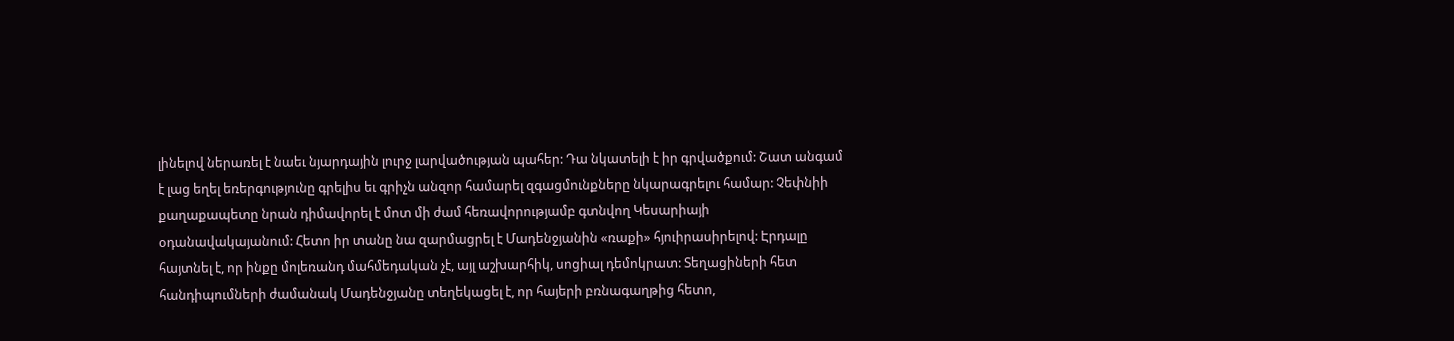լինելով ներառել է նաեւ նյարդային լուրջ լարվածության պահեր: Դա նկատելի է իր գրվածքում: Շատ անգամ է լաց եղել եռերգությունը գրելիս եւ գրիչն անզոր համարել զգացմունքները նկարագրելու համար: Չեփնիի քաղաքապետը նրան դիմավորել է մոտ մի ժամ հեռավորությամբ գտնվող Կեսարիայի օդանավակայանում: Հետո իր տանը նա զարմացրել է Մադենջյանին «ռաքի» հյուիրասիրելով: Էրդալը հայտնել է, որ ինքը մոլեռանդ մահմեդական չէ, այլ աշխարհիկ, սոցիալ դեմոկրատ: Տեղացիների հետ հանդիպումների ժամանակ Մադենջյանը տեղեկացել է, որ հայերի բռնագաղթից հետո,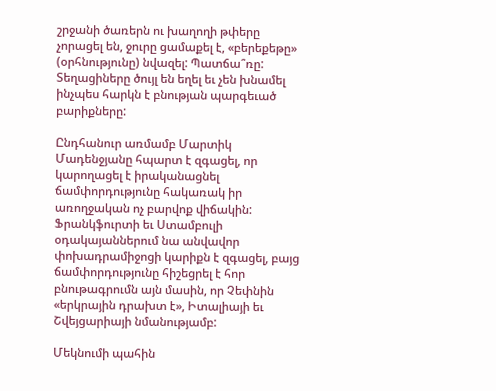շրջանի ծառերն ու խաղողի թփերը չորացել են, ջուրը ցամաքել է, «բերեքեթը» (օրհնությունը) նվազել: Պատճա՞ռը: Տեղացիները ծույլ են եղել եւ չեն խնամել ինչպես հարկն է բնության պարգեւած բարիքները:

Ընդհանուր առմամբ Մարտիկ Մադենջյանը հպարտ է զգացել, որ կարողացել է իրականացնել ճամփորդությունը հակառակ իր առողջական ոչ բարվոք վիճակին: Ֆրանկֆուրտի եւ Ստամբուլի օդակայաններում նա անվավոր փոխադրամիջոցի կարիքն է զգացել, բայց ճամփորդությունը հիշեցրել է հոր բնութագրումն այն մասին, որ Չեփնին «երկրային դրախտ է», Իտալիայի եւ Շվեյցարիայի նմանությամբ:

Մեկնումի պահին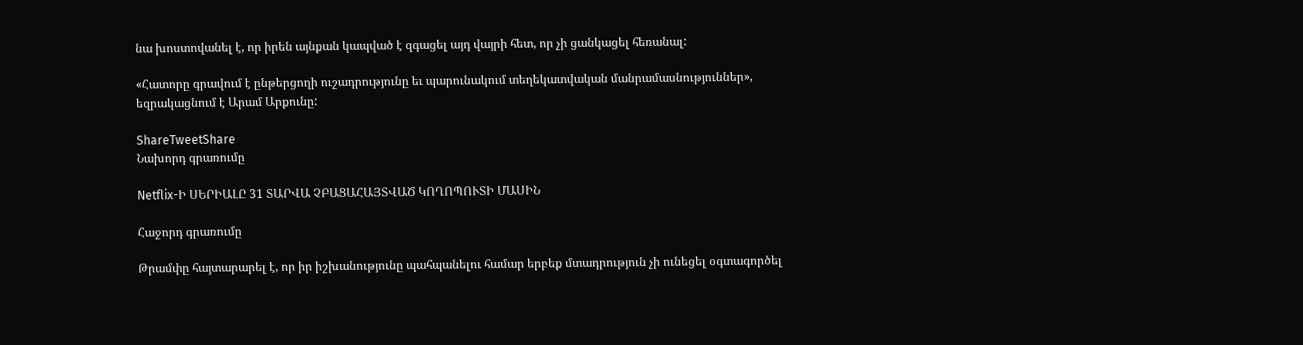նա խոստովանել է, որ իրեն այնքան կապված է զգացել այդ վայրի հետ, որ չի ցանկացել հեռանալ:

«Հատորը գրավում է ընթերցողի ուշադրությունը եւ պարունակում տեղեկատվական մանրամասնություններ», եզրակացնում է Արամ Արքունը:

ShareTweetShare
Նախորդ գրառումը

Netflix-Ի ՍԵՐԻԱԼԸ 31 ՏԱՐՎԱ ՉԲԱՑԱՀԱՅՏՎԱԾ ԿՈՂՈՊՈՒՏԻ ՄԱՍԻՆ

Հաջորդ գրառումը

Թրամփը հայտարարել է, որ իր իշխանությունը պահպանելու համար երբեք մտադրություն չի ունեցել օգտագործել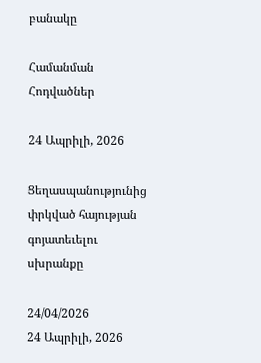բանակը

Համանման Հոդվածներ

24 Ապրիլի, 2026

Ցեղասպանությունից փրկված հայության գոյատեւելու սխրանքը

24/04/2026
24 Ապրիլի, 2026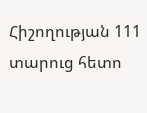Հիշողության 111 տարուց հետո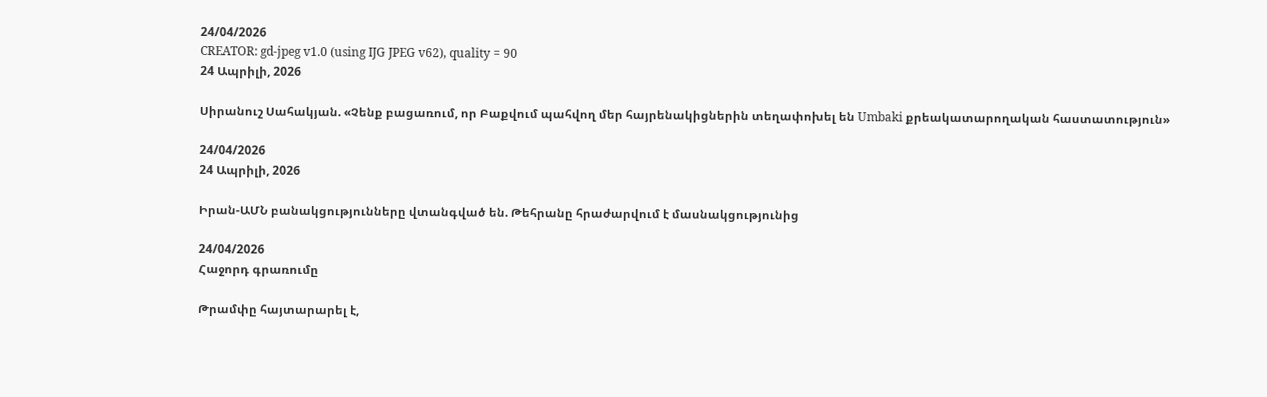24/04/2026
CREATOR: gd-jpeg v1.0 (using IJG JPEG v62), quality = 90
24 Ապրիլի, 2026

Սիրանուշ Սահակյան. «Չենք բացառում, որ Բաքվում պահվող մեր հայրենակիցներին տեղափոխել են Umbaki քրեակատարողական հաստատություն»

24/04/2026
24 Ապրիլի, 2026

Իրան-ԱՄՆ բանակցությունները վտանգված են. Թեհրանը հրաժարվում է մասնակցությունից

24/04/2026
Հաջորդ գրառումը

Թրամփը հայտարարել է,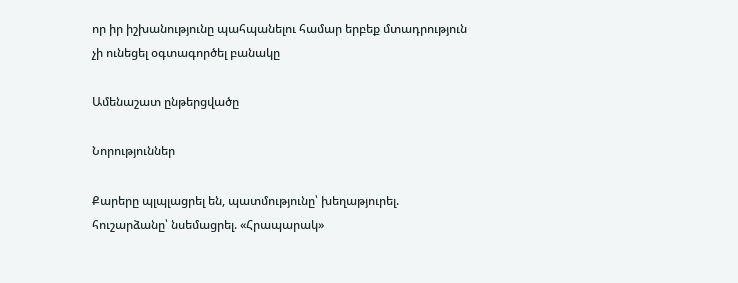որ իր իշխանությունը պահպանելու համար երբեք մտադրություն չի ունեցել օգտագործել բանակը

Ամենաշատ ընթերցվածը

Նորություններ

Քարերը պլպլացրել են, պատմությունը՝ խեղաթյուրել. հուշարձանը՝ նսեմացրել. «Հրապարակ»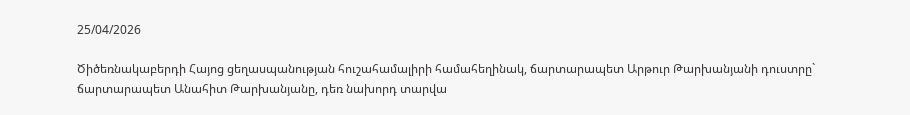25/04/2026

Ծիծեռնակաբերդի Հայոց ցեղասպանության հուշահամալիրի համահեղինակ, ճարտարապետ Արթուր Թարխանյանի դուստրը` ճարտարապետ Անահիտ Թարխանյանը, դեռ նախորդ տարվա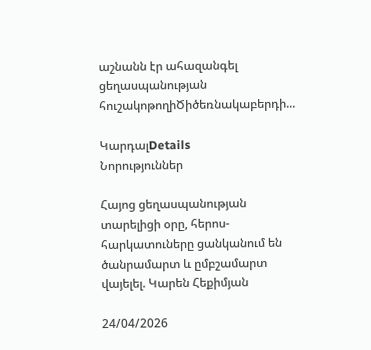աշնանն էր ահազանգել ցեղասպանության հուշակոթողիԾիծեռնակաբերդի...

ԿարդալDetails
Նորություններ

Հայոց ցեղասպանության տարելիցի օրը, հերոս-հարկատուները ցանկանում են ծանրամարտ և ըմբշամարտ վայելել. Կարեն Հեքիմյան

24/04/2026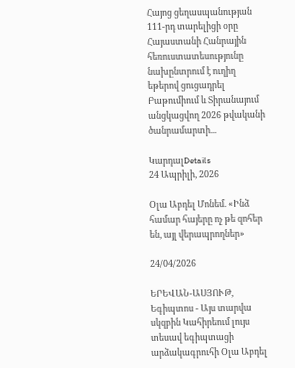Հայոց ցեղասպանության 111-րդ տարելիցի օրը Հայաստանի Հանրային հեռուստատեսությունը նախընտրում է ուղիղ եթերով ցուցադրել Բաթումիում և Տիրանայում անցկացվող 2026 թվականի ծանրամարտի...

ԿարդալDetails
24 Ապրիլի, 2026

Օլա Աբդել Մոնեմ. «Ինձ համար հայերը ոչ թե զոհեր են, այլ վերապրողներ»

24/04/2026

ԵՐԵՎԱՆ-ԱՍՅՈՒԹ, Եգիպտոս - Այս տարվա սկզբին Կահիրեում լույս տեսավ եգիպտացի արձակագրուհի Օլա Աբդել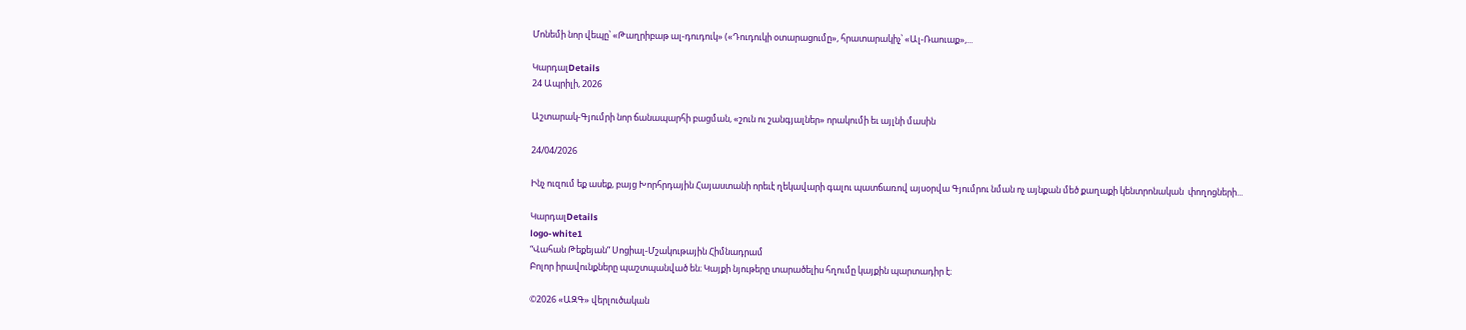Մոնեմի նոր վեպը՝ «Թաղրիբաթ ալ-դուդուկ» («Դուդուկի օտարացումը», հրատարակիչ՝ «Ալ-Ռաուաք»,...

ԿարդալDetails
24 Ապրիլի, 2026

Աշտարակ-Գյումրի նոր ճանապարհի բացման, «շուն ու շանգյալներ» որակումի եւ այլնի մասին

24/04/2026

Ինչ ուզում եք ասեք, բայց Խորհրդային Հայաստանի որեւէ ղեկավարի գալու պատճառով այսօրվա Գյումրու նման ոչ այնքան մեծ քաղաքի կենտրոնական  փողոցների...

ԿարդալDetails
logo-white1
“Վահան Թեքեյան” Սոցիալ-Մշակութային Հիմնադրամ
Բոլոր իրավունքները պաշտպանված են։ Կայքի նյութերը տարածելիս հղումը կայքին պարտադիր է։

©2026 «ԱԶԳ» վերլուծական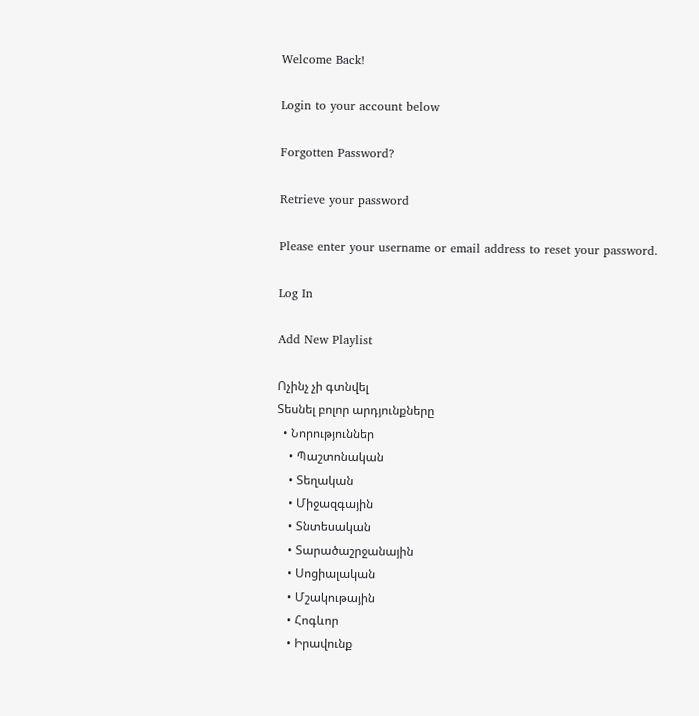Welcome Back!

Login to your account below

Forgotten Password?

Retrieve your password

Please enter your username or email address to reset your password.

Log In

Add New Playlist

Ոչինչ չի գտնվել
Տեսնել բոլոր արդյունքները
  • Նորություններ
    • Պաշտոնական
    • Տեղական
    • Միջազգային
    • Տնտեսական
    • Տարածաշրջանային
    • Սոցիալական
    • Մշակութային
    • Հոգևոր
    • Իրավունք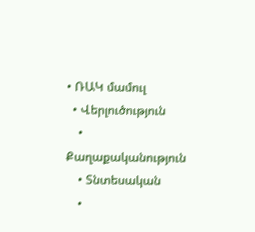• ՌԱԿ մամուլ
  • Վերլուծություն
    • Քաղաքականություն
    • Տնտեսական
    •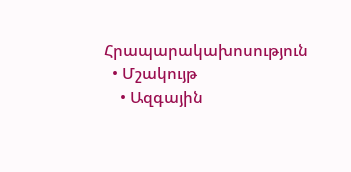Հրապարակախոսություն
  • Մշակույթ
    • Ազգային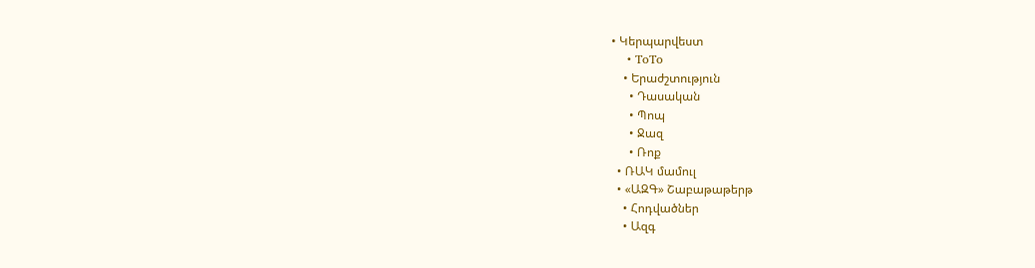• Կերպարվեստ
    • ToTo
    • Երաժշտություն
      • Դասական
      • Պոպ
      • Ջազ
      • Ռոք
  • ՌԱԿ մամուլ
  • «ԱԶԳ» Շաբաթաթերթ
    • Հոդվածներ
    • Ազգ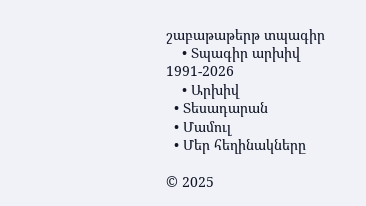շաբաթաթերթ տպագիր
    • Տպագիր արխիվ 1991-2026
    • Արխիվ
  • Տեսադարան
  • Մամուլ
  • Մեր հեղինակները

© 2025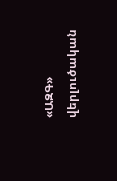«ԱԶԳ» վերլուծական